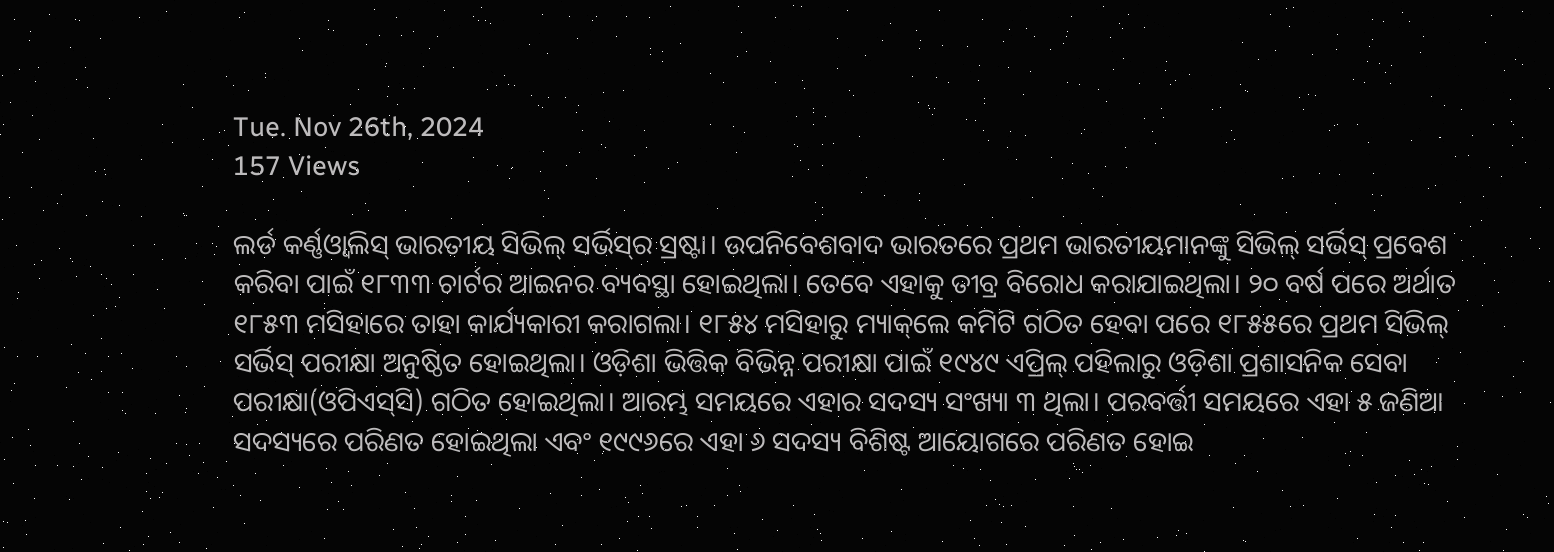Tue. Nov 26th, 2024
157 Views

ଲର୍ଡ କର୍ଣ୍ଣଓ୍ୱାଲିସ୍ ଭାରତୀୟ ସିଭିଲ୍ ସର୍ଭିସ୍‌ର ସ୍ରଷ୍ଟା। ଉପନିବେଶବାଦ ଭାରତରେ ପ୍ରଥମ ଭାରତୀୟମାନଙ୍କୁ ସିଭିଲ୍‌ ସର୍ଭିସ୍‌ ପ୍ରବେଶ କରିବା ପାଇଁ ୧୮୩୩ ଚାର୍ଟର ଆଇନର ବ୍ୟବସ୍ଥା ହୋଇଥିଲା। ତେବେ ଏହାକୁ ତୀବ୍ର ବିରୋଧ କରାଯାଇଥିଲା। ୨୦ ବର୍ଷ ପରେ ଅର୍ଥାତ ୧୮୫୩ ମସିହାରେ ତାହା କାର୍ଯ୍ୟକାରୀ କରାଗଲା। ୧୮୫୪ ମସିହାରୁ ମ୍ୟାକ୍‌ଲେ କମିଟି ଗଠିତ ହେବା ପରେ ୧୮୫୫ରେ ପ୍ରଥମ ସିଭିଲ୍ ସର୍ଭିସ୍ ପରୀକ୍ଷା ଅନୁଷ୍ଠିତ ହୋଇଥିଲା। ଓଡ଼ିଶା ଭିତ୍ତିକ ବିଭିନ୍ନ ପରୀକ୍ଷା ପାଇଁ ୧୯୪୯ ଏପ୍ରିଲ୍ ପହିଲାରୁ ଓଡ଼ିଶା ପ୍ରଶାସନିକ ସେବା ପରୀକ୍ଷା(ଓପିଏସ୍‌ସି) ଗଠିତ ହୋଇଥିଲା। ଆରମ୍ଭ ସମୟରେ ଏହାର ସଦସ୍ୟ ସଂଖ୍ୟା ୩ ଥିଲା। ପରବର୍ତ୍ତୀ ସମୟରେ ଏହା ୫ ଜଣିଆ ସଦସ୍ୟରେ ପରିଣତ ହୋଇଥିଲା ଏବଂ ୧୯୯୬ରେ ଏହା ୬ ସଦସ୍ୟ ବିଶିଷ୍ଟ ଆୟୋଗରେ ପରିଣତ ହୋଇ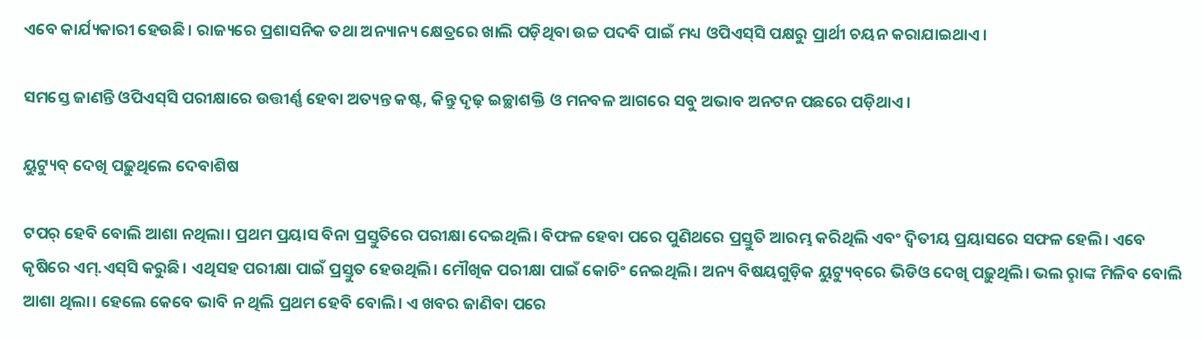ଏବେ କାର୍ଯ୍ୟକାରୀ ହେଉଛି। ରାଜ୍ୟରେ ପ୍ରଶାସନିକ ତଥା ଅନ୍ୟାନ୍ୟ କ୍ଷେତ୍ରରେ ଖାଲି ପଡ଼ିଥିବା ଉଚ୍ଚ ପଦବି ପାଇଁ ମଧ୍ୟ ଓପିଏସ୍‌ସି ପକ୍ଷରୁ ପ୍ରାର୍ଥୀ ଚୟନ କରାଯାଇଥାଏ।

ସମସ୍ତେ ଜାଣନ୍ତି ଓପିଏସ୍‌ସି ପରୀକ୍ଷାରେ ଉତ୍ତୀର୍ଣ୍ଣ ହେବା ଅତ୍ୟନ୍ତ କଷ୍ଟ, କିନ୍ତୁ ଦୃଢ଼ ଇଚ୍ଛାଶକ୍ତି ଓ ମନବଳ ଆଗରେ ସବୁ ଅଭାବ ଅନଟନ ପଛରେ ପଡ଼ିଥାଏ।

ୟୁଟ୍ୟୁବ୍‌ ଦେଖି ପଢ଼ୁଥିଲେ ଦେବାଶିଷ

ଟପର୍ ହେବି ବୋଲି ଆଶା ନଥିଲା। ପ୍ରଥମ ପ୍ରୟାସ ବିନା ପ୍ରସ୍ତୁତିରେ ପରୀକ୍ଷା ଦେଇଥିଲି। ବିଫଳ ହେବା ପରେ ପୁଣିଥରେ ପ୍ରସ୍ତୁତି ଆରମ୍ଭ କରିଥିଲି ଏବଂ ଦ୍ବିତୀୟ ପ୍ରୟାସରେ ସଫଳ ହେଲି। ଏବେ କୃଷିରେ ଏମ୍‌.ଏସ୍‌ସି କରୁଛି। ଏଥିସହ ପରୀକ୍ଷା ପାଇଁ ପ୍ରସ୍ତୁତ ହେଉଥିଲି। ମୌଖିକ ପରୀକ୍ଷା ପାଇଁ କୋଚିଂ ନେଇଥିଲି। ଅନ୍ୟ ବିଷୟଗୁଡ଼ିକ ୟୁଟ୍ୟୁବ୍‌ରେ ଭିଡିଓ ଦେଖି ପଢ଼ୁଥିଲି। ଭଲ ରୢାଙ୍କ ମିଳିବ ବୋଲି ଆଶା ଥିଲା। ହେଲେ କେବେ ଭାବି ନ ଥିଲି ପ୍ରଥମ ହେବି ବୋଲି। ଏ ଖବର ଜାଣିବା ପରେ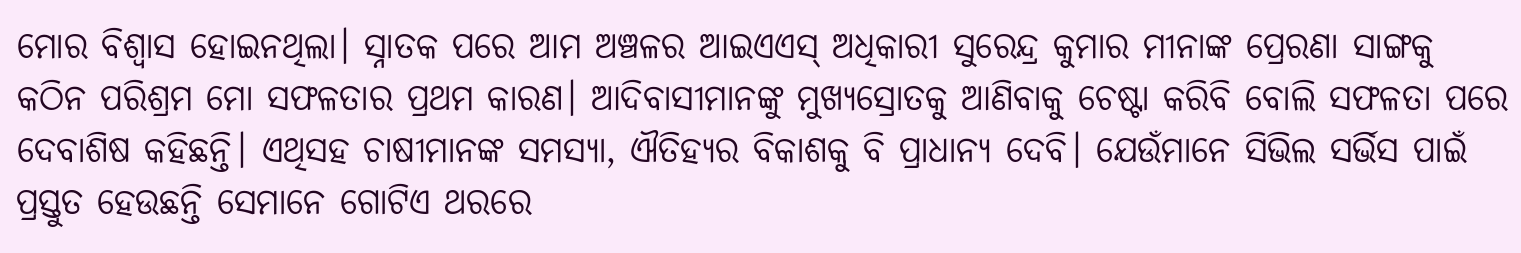ମୋର ବିଶ୍ବାସ ହୋଇନଥିଲା। ସ୍ନାତକ ପରେ ଆମ ଅଞ୍ଚଳର ଆଇଏଏସ୍ ଅଧିକାରୀ ସୁରେନ୍ଦ୍ର କୁମାର ମୀନାଙ୍କ ପ୍ରେରଣା ସାଙ୍ଗକୁ କଠିନ ପରିଶ୍ରମ ମୋ ସଫଳତାର ପ୍ରଥମ କାରଣ। ଆଦିବାସୀମାନଙ୍କୁ ମୁଖ୍ୟସ୍ରୋତକୁ ଆଣିବାକୁ ଚେଷ୍ଟା କରିବି ବୋଲି ସଫଳତା ପରେ ଦେବାଶିଷ କହିଛନ୍ତି। ଏଥିସହ ଚାଷୀମାନଙ୍କ ସମସ୍ୟା, ଐତିହ୍ୟର ବିକାଶକୁ ବି ପ୍ରାଧାନ୍ୟ ଦେବି। ଯେଉଁମାନେ ସିଭିଲ ସର୍ଭିସ ପାଇଁ ପ୍ରସ୍ତୁତ ହେଉଛନ୍ତି ସେମାନେ ଗୋଟିଏ ଥରରେ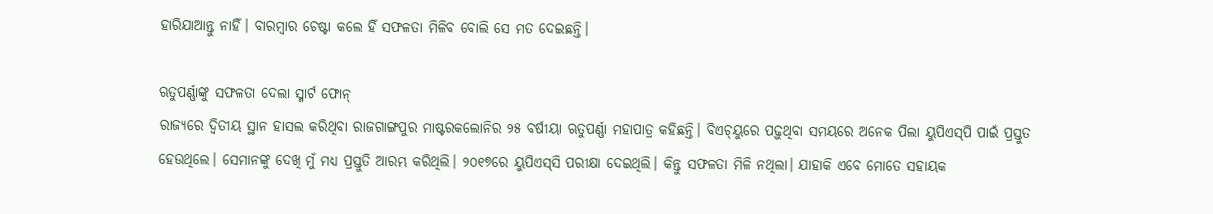ହାରିଯାଆନ୍ତୁ ନାହିଁ। ବାରମ୍ବାର ଚେଷ୍ଟା କଲେ ହିଁ ସଫଳତା ମିଳିବ ବୋଲି ସେ ମତ‌ ଦେଇଛନ୍ତି।

ଋତୁପର୍ଣ୍ଣାଙ୍କୁ ସଫଳତା ଦେଲା ସ୍ମାର୍ଟ ଫୋନ୍‌
ରାଜ୍ୟରେ ଦ୍ବିତୀୟ ସ୍ଥାନ ହାସଲ କରିଥିବା ରାଜଗାଙ୍ଗପୁର ମାଷ୍ଟରକଲୋନିର ୨୫ ବର୍ଷୀୟ‌ା ଋତୁପର୍ଣ୍ଣା ମହାପାତ୍ର କହିଛନ୍ତି। ବିଏଚ୍‌ୟୁରେ ପଢ଼ୁଥିବା ସମୟରେ ଅନେକ ପିଲା ୟୁପିଏସ୍‌ପି ପାଇଁ ପ୍ରସ୍ତୁତ ହେଉଥିଲେ। ସେମାନଙ୍କୁ ଦେଖି ମୁଁ ମଧ୍ୟ ପ୍ରସ୍ତୁତି ଆରମ୍ଭ କରିଥିଲି। ୨୦୧୭ରେ ୟୁପିଏସ୍‌ସି ପରୀକ୍ଷା ଦେଇଥିଲି। କିନ୍ତୁ ସଫଳତା ମିଳି ନଥିଲା। ଯାହାକି ଏବେ ମୋତେ ସହାୟକ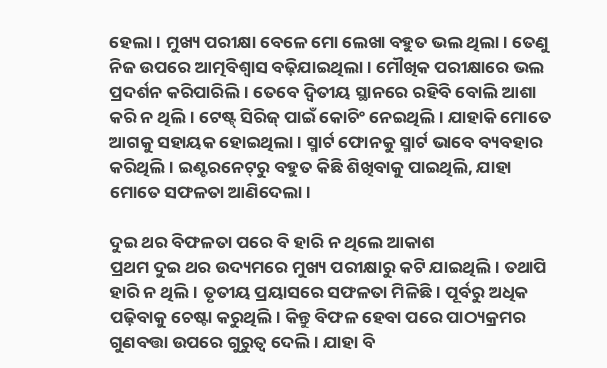ହେଲା। ମୁଖ୍ୟ ପରୀକ୍ଷା ବେଳେ ମୋ ଲେଖା ବହୁତ ଭଲ ଥିଲା। ତେଣୁ ନିଜ ଉପରେ ଆତ୍ମବିଶ୍ବାସ ବଢ଼ିଯାଇଥିଲା। ମୌଖିକ ପରୀକ୍ଷାରେ ଭଲ ପ୍ରଦର୍ଶନ କରିପାରିଲି। ତେବେ ଦ୍ବିତୀୟ ସ୍ଥାନରେ ରହିବି ବୋଲି ଆଶା କରି ନ ଥିଲି। ଟେଷ୍ଟ୍ ସିରିଜ୍ ପାଇଁ କୋଚିଂ ନେଇଥିଲି। ଯାହାକି ମୋତେ ଆଗକୁ ସହାୟକ ହୋଇଥିଲା। ସ୍ମାର୍ଟ ଫୋନକୁ ସ୍ମାର୍ଟ ଭାବେ ବ୍ୟବହାର କରିଥିଲି। ଇଣ୍ଟରନେଟ୍‌ରୁ ବହୁତ କିଛି ଶିଖିବାକୁ ପାଇଥିଲି, ଯାହା ମୋତେ ସଫଳତା ଆଣିଦେଲା।

ଦୁଇ ଥର ବିଫଳତା ପରେ ବି ହାରି ନ ଥିଲେ ଆକାଶ
ପ୍ରଥମ ଦୁଇ ଥର ଉଦ୍ୟମରେ ମୁଖ୍ୟ ପରୀକ୍ଷାରୁ କଟି ଯାଇଥିଲି। ତଥାପି ହାରି ନ ଥିଲି। ତୃତୀୟ ପ୍ରୟାସରେ ସଫଳତା ମିଳିଛି। ପୂର୍ବରୁ ଅଧିକ ପଢ଼ିବାକୁ ଚେଷ୍ଟା କରୁଥିଲି। କିନ୍ତୁ ବିଫଳ ହେବା ପରେ ପାଠ୍ୟକ୍ରମର ଗୁଣବତ୍ତା ଉପରେ ଗୁରୁତ୍ବ ଦେଲି। ଯାହା ବି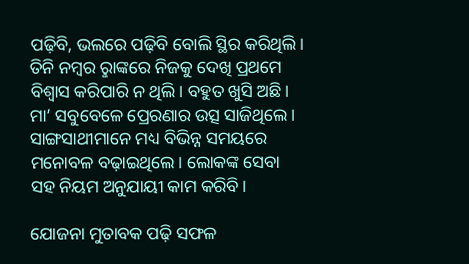ପଢ଼ିବି, ଭଲରେ ପଢ଼ିବି ବୋଲି ସ୍ଥିର କରିଥିଲି। ତିନି ନମ୍ବର ରୢାଙ୍କରେ ନିଜକୁ ଦେଖି ପ୍ରଥମେ ବିଶ୍ବାସ କରିପାରି ନ ଥିଲି। ବହୁତ ଖୁସି ଅଛି। ମା’ ସବୁବେଳେ ‌ପ୍ରେରଣାର ଉତ୍ସ ସାଜିଥିଲେ। ସାଙ୍ଗସାଥୀମାନେ ମଧ୍ୟ ବିଭିନ୍ନ ସମୟରେ ମନୋବଳ ବଢ଼ାଇଥିଲେ। ଲୋକଙ୍କ ସେବା ସହ ନିୟମ ଅନୁଯାୟୀ କାମ କରିବି।

ଯୋଜନା ମୁତାବକ ପଢ଼ି ସଫଳ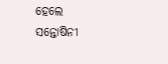ହେଲେ ସନ୍ତୋଷିନୀ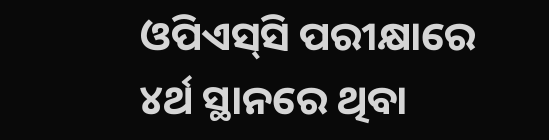ଓପିଏସ୍‌ସି ପରୀକ୍ଷାରେ ୪ର୍ଥ ସ୍ଥାନରେ ଥିବା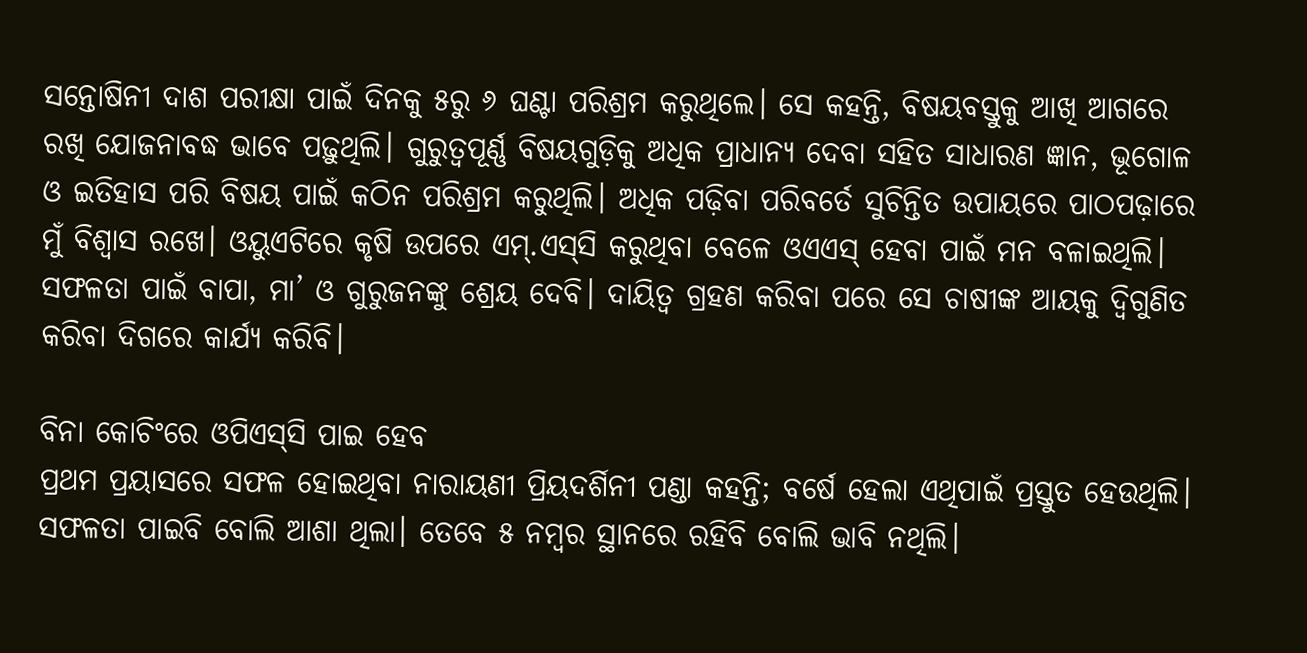ସନ୍ତୋଷିନୀ ଦାଶ ପରୀକ୍ଷା ପାଇଁ ଦିନକୁ ୫ରୁ ୬ ଘଣ୍ଟା ପରିଶ୍ରମ କରୁଥିଲେ। ସେ କହନ୍ତି, ବିଷୟବସ୍ତୁକୁ ଆଖି ଆଗରେ ରଖି ଯୋଜନାବଦ୍ଧ ଭ‌ାବେ ପଢ଼ୁଥିଲି। ଗୁରୁତ୍ବପୂର୍ଣ୍ଣ ବିଷୟଗୁଡ଼ିକୁ ଅଧିକ ପ୍ରାଧାନ୍ୟ ଦେବା ସହିତ ସାଧାରଣ ଜ୍ଞାନ, ଭୂଗୋଳ ଓ ଇତିହାସ ପରି ବିଷୟ ପାଇଁ କଠିନ ପରିଶ୍ରମ କରୁଥିଲି। ଅଧିକ ପଢ଼ିବା ପରିବର୍ତେ ସୁଚିନ୍ତିତ ଉପାୟରେ ପାଠପଢ଼ାରେ ମୁଁ ବିଶ୍ବାସ ରଖେ। ଓୟୁଏଟିରେ କୃଷି ଉପରେ ଏମ୍.ଏସ୍‌ସି କରୁଥିବା ବେଳେ ଓଏଏସ୍ ହେବା ପାଇଁ ମନ ବଳାଇଥିଲି। ସଫଳତା ପାଇଁ ବାପା, ମା’ ଓ ଗୁରୁଜନଙ୍କୁ ଶ୍ରେୟ ଦେବି। ଦାୟିତ୍ବ ଗ୍ରହଣ କରିବା ପରେ ସେ ଚାଷୀଙ୍କ ଆୟକୁ ଦ୍ବିଗୁଣିତ କରିବା ଦିଗରେ କାର୍ଯ୍ୟ କରିବି।

ବିନା କୋଚିଂରେ ଓପିଏସ୍‌ସି ‌ପାଇ ହେବ
ପ୍ରଥମ ପ୍ରୟାସରେ ସଫଳ ହୋଇଥିବା ନାରାୟଣୀ ପ୍ରିୟଦର୍ଶିନୀ ପଣ୍ଡା କହନ୍ତି; ବର୍ଷେ ହେଲା ଏଥିପାଇଁ ପ୍ରସ୍ତୁତ ହେଉଥିଲି। ସଫଳତା ପାଇବି ବୋଲି ଆଶା ଥିଲା। ତେବେ ୫ ନମ୍ବର ସ୍ଥାନରେ ରହିବି ବୋଲି ଭାବି ନଥିଲି।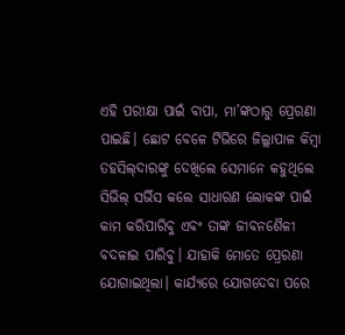ଏହି ପରୀକ୍ଷା ପାଇଁ ବାପା, ମା’ଙ୍କଠାରୁ ‌‌ପ୍ରେରଣା ପାଇଛି। ଛୋଟ ବେଳେ ଟିଭିରେ ଜିଲ୍ଲାପାଳ କିମ୍ବା ତହସିଲ୍‌ଦାରଙ୍କୁ ଦେଖିଲେ ସେମାନେ କହୁଥିଲେ ସିଭିଲ୍‌ ସର୍ଭିସ କଲେ ସାଧାରଣ ଲୋକଙ୍କ ପାଇଁ କାମ କରିପାରିବୁ ଏବଂ ତାଙ୍କ ଜୀବନଶୈଳୀ ବଦଳାଇ ପାରିବୁ। ଯାହାକି ମୋତେ ପ୍ରେରଣା ଯୋଗାଇଥିଲା। କାର୍ଯ୍ୟରେ ଯୋଗଦେବା ପରେ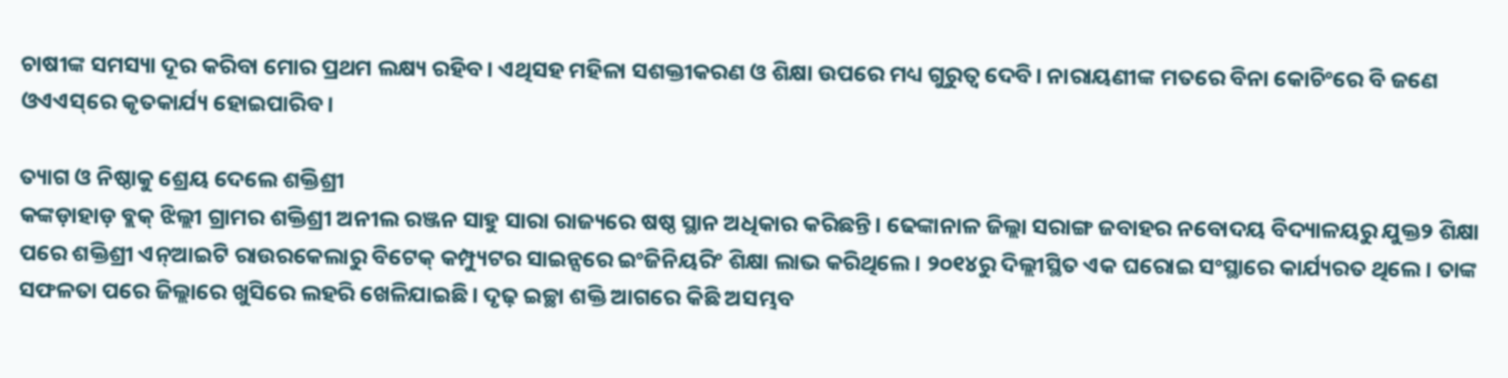ଚାଷୀଙ୍କ ସମସ୍ୟା ଦୂର କରିବା ମୋର ପ୍ରଥମ ଲକ୍ଷ୍ୟ ରହିବ। ଏଥିସହ ମହିଳା ସଶକ୍ତୀକରଣ ଓ ଶିକ୍ଷା ଉପରେ ମଧ୍ୟ ଗୁରୁତ୍ବ ଦେବି। ନାରାୟଣୀଙ୍କ ମତରେ ବିନା କୋଚିଂରେ ବି ଜଣେ ଓଏଏସ‌୍‌ରେ କୃତକାର୍ଯ୍ୟ ହୋଇପାରିବ।

ତ୍ୟାଗ ଓ ନିଷ୍ଠାକୁ ଶ୍ରେୟ ଦେଲେ ଶକ୍ତିଶ୍ରୀ
କଙ୍କଡ଼ାହାଡ଼ ବ୍ଲକ୍ ଝିଲ୍ଲୀ ଗ୍ରାମର ଶକ୍ତିଶ୍ରୀ ଅନୀଲ ରଞ୍ଜନ ସାହୁ ସାରା ରାଜ୍ୟରେ ଷଷ୍ଠ ସ୍ଥାନ ଅଧିକାର କରିଛନ୍ତି। ଢେଙ୍କାନାଳ ଜିଲ୍ଲା ସରାଙ୍ଗ ଜବାହର ନବୋଦୟ ବିଦ୍ୟାଳୟରୁ ଯୁକ୍ତ୨ ଶିକ୍ଷା ପରେ ଶକ୍ତିଶ୍ରୀ ଏନ୍ଆଇଟି ରାଉରକେଲାରୁ ବିଟେକ୍ କମ୍ପ୍ୟୁଟର ସାଇନ୍ସରେ ଇଂଜିନିୟରିଂ ଶିକ୍ଷା ଲାଭ କରିଥିଲେ। ୨୦୧୪ରୁ ଦିଲ୍ଲୀସ୍ଥିତ ଏକ ଘରୋଇ ସଂସ୍ଥାରେ କାର୍ଯ୍ୟରତ ଥିଲେ। ତାଙ୍କ ସଫଳତା ପରେ ଜିଲ୍ଲାରେ ଖୁସିରେ ଲହରି ଖେଳିଯାଇଛି। ଦୃଢ଼ ଇଚ୍ଛା ଶକ୍ତି ଆଗରେ କିଛି ଅସମ୍ଭବ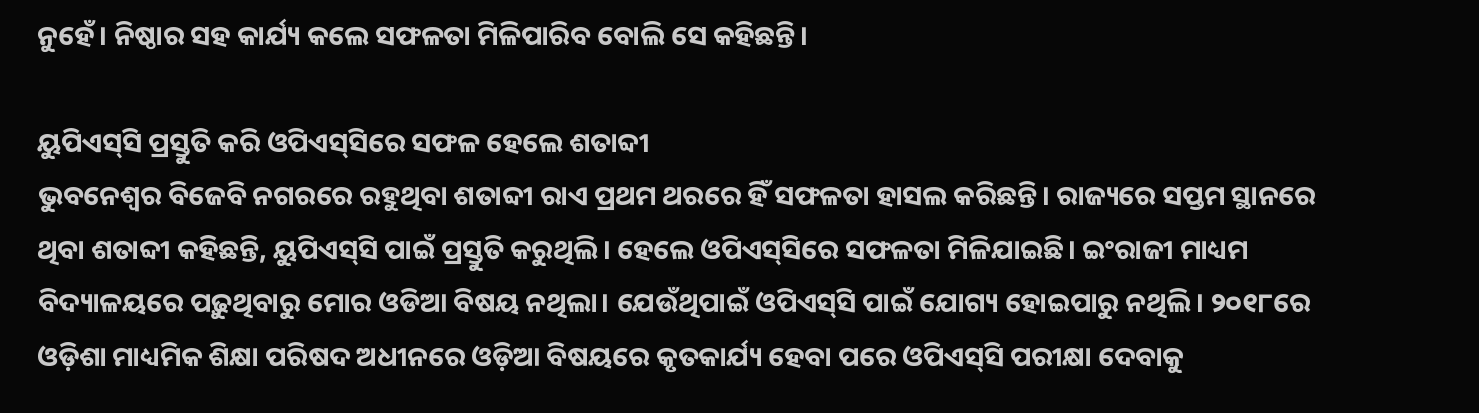ନୁହେଁ। ନିଷ୍ଠାର ସହ କାର୍ଯ୍ୟ କଲେ ସଫଳତା ମିଳିପାରିବ ବୋଲି ସେ କହିଛନ୍ତି।

ୟୁପିଏସ୍‌ସି ପ୍ରସ୍ତୁତି କରି ଓପିଏସ୍‌ସିରେ ସଫଳ ହେଲେ ଶତାବ୍ଦୀ
ଭୁବନେଶ୍ବର ବିଜେବି ନଗରରେ ରହୁଥିବା ଶତାବ୍ଦୀ ରାଏ ପ୍ରଥମ ଥରରେ ହିଁ ସଫଳତା ହାସଲ କରିଛନ୍ତି। ରାଜ୍ୟରେ ସପ୍ତମ ସ୍ଥାନରେ ଥିବା ଶତାବ୍ଦୀ କହିଛନ୍ତି, ୟୁପିଏସ୍‌ସି ପାଇଁ ପ୍ରସ୍ତୁତି କରୁଥିଲି। ହେଲେ ଓପିଏସ୍‌ସିରେ ସଫଳତା ମିଳିଯାଇଛି। ଇଂରାଜୀ ମାଧ୍ୟମ ବିଦ୍ୟାଳୟରେ ପଢ଼ୁଥିବାରୁ ମୋର ଓଡିଆ ବିଷୟ ନଥିଲା। ଯେଉଁଥିପାଇଁ ଓପିଏସ୍‌ସି ପାଇଁ ଯୋଗ୍ୟ ହୋଇପାରୁ ନଥିଲି। ୨୦୧୮ରେ ଓଡ଼ିଶା ମାଧ୍ୟମିକ ଶିକ୍ଷା ପରିଷଦ ଅଧୀନରେ ଓଡ଼ିଆ ବିଷୟରେ କୃତକାର୍ଯ୍ୟ ହେବା ପରେ ଓପିଏସ୍‌ସି ପରୀକ୍ଷା ଦେବାକୁ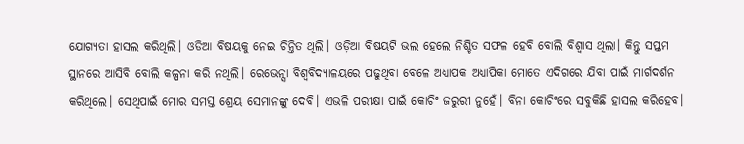ଯୋଗ୍ୟତା ହାସଲ କରିଥିଲି। ଓଡିଆ ବିଷୟକୁ ନେଇ ଚିନ୍ତିତ ଥିଲି। ଓଡ଼ିଆ ବିଷୟଟି ଭଲ ହେଲେ ନିଶ୍ଚିତ ସଫଳ ହେବି ବୋଲି ବିଶ୍ବାସ ଥିଲା। କିନ୍ତୁ ସପ୍ତମ ସ୍ଥାନରେ ଆସିବି ବୋଲି କଳ୍ପନା କରି ନଥିଲି। ରେଭେନ୍ସା ବିଶ୍ବବିଦ୍ୟାଳୟରେ ପଢୁଥିବା ବେଳେ ଅଧ୍ୟାପକ ଅଧ୍ୟାପିକା ମୋତେ ଏଦିଗରେ ଯିବା ପାଇଁ ମାର୍ଗଦର୍ଶନ କରିଥିଲେ। ସେଥିପାଇଁ ମୋର ସମସ୍ତ ଶ୍ରେୟ ସେମାନଙ୍କୁ ଦେବି। ଏଭଳି ପରୀକ୍ଷା ପାଇଁ କୋଚିଂ ଜରୁରୀ ନୁହେଁ। ବିନା କୋଚିଂରେ ସବୁକିଛି ହାସଲ କରିହେବ।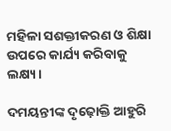ମହିଳା ସଶକ୍ତୀକରଣ ଓ ଶିକ୍ଷା ଉପରେ କାର୍ଯ୍ୟ କରିବାକୁ ଲକ୍ଷ୍ୟ।

ଦମୟନ୍ତୀଙ୍କ ଦୃଢ଼ୋକ୍ତି ଆହୁରି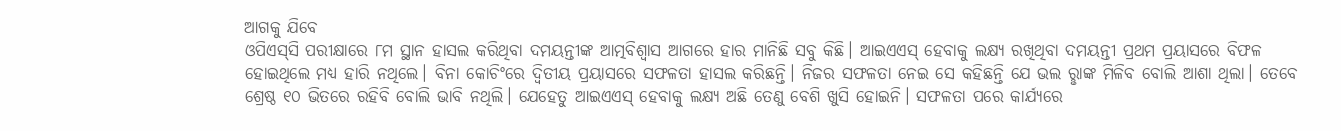ଆଗକୁ ‌ଯିବେ
ଓପିଏସ୍‌ସି ପରୀକ୍ଷାରେ ୮ମ ସ୍ଥାନ ହାସଲ କରିଥିବା ଦମୟନ୍ତୀଙ୍କ ଆତ୍ମବିଶ୍ବାସ ଆଗରେ ହାର ମାନିଛି ସବୁ କିଛି। ଆଇଏଏସ୍ ହେବାକୁ ଲକ୍ଷ୍ୟ ରଖିଥିବା ଦମୟନ୍ତୀ ପ୍ରଥମ ପ୍ରୟାସରେ ବିଫଳ ହୋଇଥିଲେ ମଧ୍ୟ ହାରି ନଥିଲେ। ବିନା କୋଚିଂରେ ଦ୍ବିତୀୟ ପ୍ରୟାସରେ ସଫଳତା ହାସଲ କରିଛନ୍ତି। ନିଜର ସଫଳତା ନେଇ ସେ କହିଛନ୍ତି ଯେ ଭଲ ରୢାଙ୍କ ମିଳିବ ବୋଲି ଆଶା ଥିଲା। ତେବେ ଶ୍ରେଷ୍ଠ ୧୦ ଭିତରେ ରହିବି ବୋଲି ଭାବି ନଥିଲି। ଯେହେତୁ ଆଇଏଏସ୍‌ ହେବାକୁ ‌ଲକ୍ଷ୍ୟ ଅଛି ତେଣୁ ବେଶି ଖୁସି ହୋଇନି। ସଫଳତା ପରେ କାର୍ଯ୍ୟରେ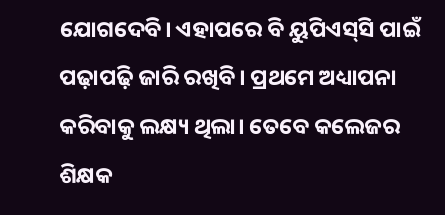ଯୋଗଦେବି। ଏହାପରେ ବି ୟୁପିଏସ୍‌ସି ପାଇଁ ପଢ଼ାପଢ଼ି ଜାରି ରଖିବି। ପ୍ରଥମେ ଅଧ୍ୟାପନା କରିବାକୁ ଲକ୍ଷ୍ୟ ଥିଲା। ତେବେ କଲେଜର ଶିକ୍ଷକ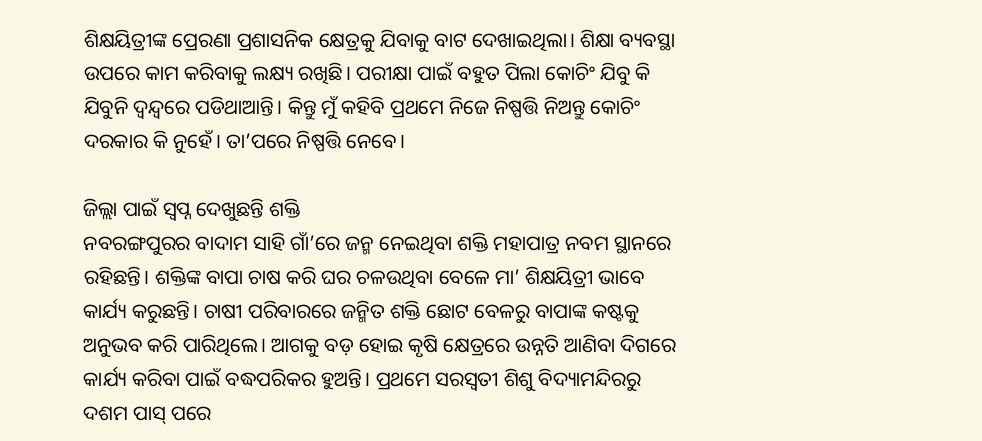ଶିକ୍ଷୟିତ୍ରୀଙ୍କ ପ୍ରେରଣା ପ୍ରଶାସନିକ କ୍ଷେତ୍ରକୁ ଯିବାକୁ ବାଟ ଦେଖାଇଥିଲା। ଶିକ୍ଷା ବ୍ୟବସ୍ଥା ଉପରେ କାମ କରିବାକୁ ଲକ୍ଷ୍ୟ ରଖିଛି। ପରୀକ୍ଷା ପାଇଁ ବହୁତ ପିଲା କୋଚିଂ ଯିବୁ କି ଯିବୁନି ଦ୍ବନ୍ଦ୍ବରେ ପଡିଥାଆନ୍ତି। କିନ୍ତୁ ମୁଁ କହିବି ପ୍ରଥମେ ନିଜେ ନିଷ୍ପତ୍ତି ନିଅନ୍ତୁ କୋଚିଂ ଦରକାର କି ନୁହେଁ। ତା’ପରେ ନିଷ୍ପତ୍ତି ନେବେ।

ଜିଲ୍ଲା ପାଇଁ ସ୍ବପ୍ନ ଦେଖୁଛନ୍ତି ଶକ୍ତି
ନବରଙ୍ଗପୁରର ବାଦାମ ସାହି ଗାଁ’ରେ ଜନ୍ମ ନେଇଥିବା ଶକ୍ତି ମହାପାତ୍ର ନବମ ସ୍ଥାନରେ ରହିଛନ୍ତି। ଶକ୍ତିଙ୍କ ବାପା ଚାଷ କରି ଘର ଚଳଉଥିବା ବେଳେ ମା’ ଶିକ୍ଷୟିତ୍ରୀ ଭାବେ କାର୍ଯ୍ୟ କରୁଛନ୍ତି। ଚାଷୀ ପରିବାରରେ ଜନ୍ମିତ ଶକ୍ତି ଛୋଟ ବେଳରୁ ବାପାଙ୍କ କଷ୍ଟକୁ ଅନୁଭବ କରି ପାରିଥିଲେ। ଆଗକୁ ବଡ଼ ହୋଇ କୃଷି କ୍ଷେତ୍ରରେ ଉନ୍ନତି ଆଣିବା ଦିଗରେ କାର୍ଯ୍ୟ କରିବା ପାଇଁ ବଦ୍ଧପରିକର ହୁଅନ୍ତି। ପ୍ରଥମେ ସରସ୍ବତୀ ଶିଶୁ ବିଦ୍ୟାମନ୍ଦିରରୁ ଦଶମ ପାସ୍ ପରେ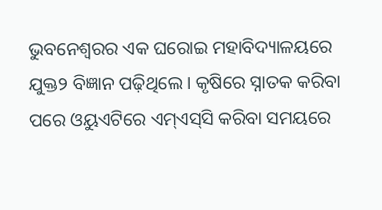ଭୁବନେଶ୍ବରର ଏକ ଘରୋଇ ମହାବିଦ୍ୟାଳୟରେ ଯୁକ୍ତ୨ ବିଜ୍ଞାନ ପଢ଼ିଥିଲେ। କୃଷିରେ ସ୍ନାତକ କରିବା ପରେ ଓୟୁଏଟିରେ ଏମ୍ଏସ୍‌ସି କରିବା ସମୟରେ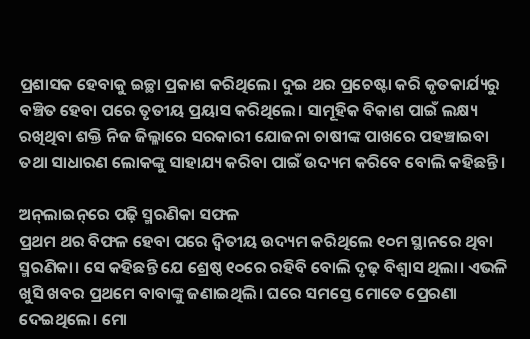ପ୍ରଶାସକ ହେବାକୁ ଇଚ୍ଛା ପ୍ରକାଶ କରିଥିଲେ। ଦୁଇ ଥର ପ୍ରଚେଷ୍ଟା କରି କୃତକାର୍ଯ୍ୟରୁ ବଞ୍ଚିତ ହେବା ପରେ ତୃତୀୟ ପ୍ରୟାସ କରିଥିଲେ। ସାମୂହିକ ବିକାଶ ପାଇଁ ଲକ୍ଷ୍ୟ ରଖିଥିବା ଶକ୍ତି ନିଜ ଜିଲ୍ଳାରେ ସରକାରୀ ଯୋଜନା ଚାଷୀଙ୍କ ପାଖରେ ପହଞ୍ଚାଇବା ତଥା ସାଧାରଣ ଲୋକଙ୍କୁ ସାହାଯ୍ୟ କରିବା ପାଇଁ ଉଦ୍ୟମ କରିବେ ବୋଲି କହିଛନ୍ତି।

ଅନ୍‌ଲାଇନ୍‌ରେ ପଢ଼ି ସ୍ମରଣିକା ସଫଳ
ପ୍ରଥମ ଥର ବିଫଳ ହେବା ପରେ ଦ୍ବିତୀୟ ଉଦ୍ୟମ କରିଥିଲେ ୧୦ମ ସ୍ଥାନରେ ଥିବା ସ୍ମରଣିକା। ସେ କହିଛନ୍ତି ଯେ ଶ୍ରେଷ୍ଠ ୧୦ରେ ରହିବି ବୋଲି ଦୃଢ଼ ବିଶ୍ବାସ ଥିଲା। ଏଭଳି ଖୁସି ଖବର ପ୍ରଥମେ ବାବାଙ୍କୁ ଜଣାଇଥିଲି। ଘରେ ସମସ୍ତେ ମୋତେ ପ୍ରେରଣା ଦେଇଥିଲେ। ମୋ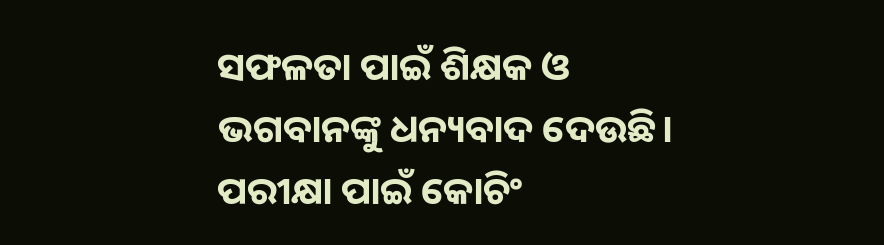ସଫଳତା ପାଇଁ ଶିକ୍ଷକ ଓ ଭଗବାନଙ୍କୁ ଧନ୍ୟବାଦ ଦେଉଛି। ପରୀକ୍ଷା ପାଇଁ କୋଚିଂ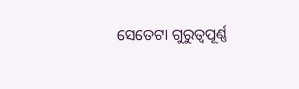ସେତେଟା ଗୁରୁତ୍ବପୂର୍ଣ୍ଣ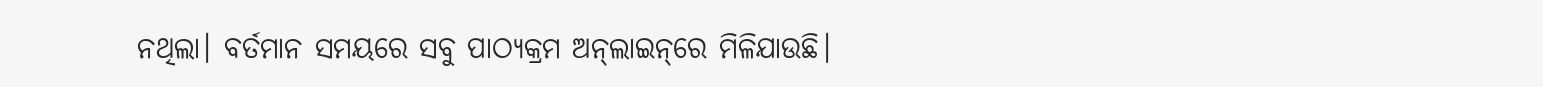ନଥିଲା। ବର୍ତମାନ ସମୟରେ ସବୁ ପାଠ୍ୟକ୍ରମ ଅନ୍‌ଲାଇନ୍‌ରେ ମିଳିଯାଉଛି।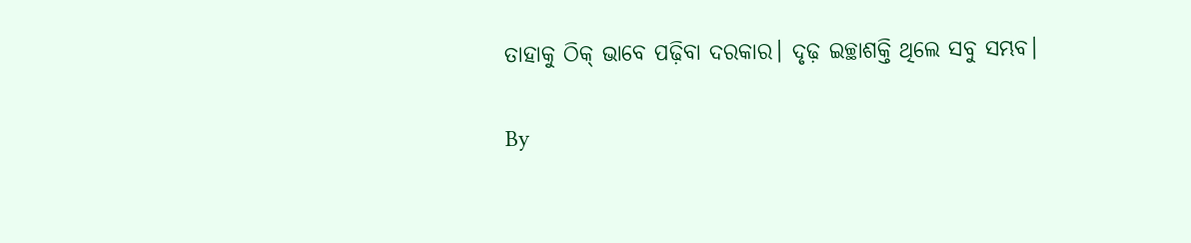ତାହାକୁ ଠିକ୍‌ ଭାବେ ପଢ଼ିବା ଦରକାର। ଦୃଢ଼ ଇଚ୍ଛାଶକ୍ତି ଥିଲେ ସବୁ ସମ୍ଭବ।

By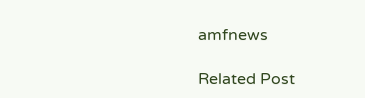amfnews

Related Post